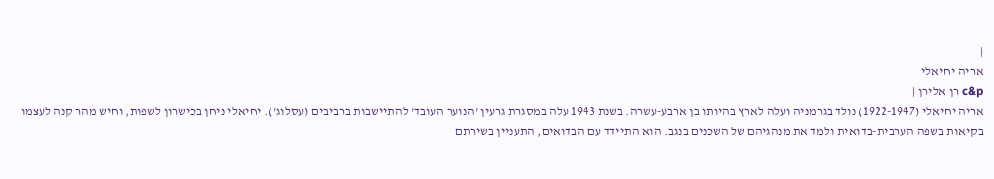|
אריה יחיאלי
c&p רן אלירן |
אריה יחיאלי (1922-1947) נולד בגרמניה ועלה לארץ בהיותו בן ארבע-עשרה. בשנת 1943 עלה במסגרת גרעין 'הנוער העובד' להתיישבות ברביבים (עסלוג'). יחיאלי ניחן בכישרון לשפות, וחיש מהר קנה לעצמו בקיאות בשפה הערבית-בדואית ולמד את מנהגיהם של השכנים בנגב. הוא התיידד עם הבדואים, התעניין בשירתם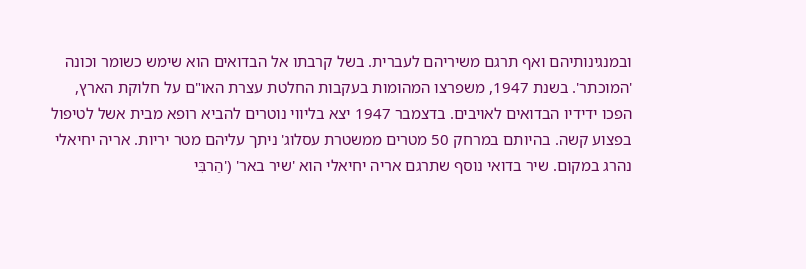ובמנגינותיהם ואף תרגם משיריהם לעברית. בשל קרבתו אל הבדואים הוא שימש כשומר וכונה 'המוכתר'. בשנת 1947, משפרצו המהומות בעקבות החלטת עצרת האו"ם על חלוקת הארץ, הפכו ידידיו הבדואים לאויבים. בדצמבר 1947 יצא בליווי נוטרים להביא רופא מבית אשל לטיפול בפצוע קשה. בהיותם במרחק 50 מטרים ממשטרת עסלוג' ניתך עליהם מטר יריות. אריה יחיאלי נהרג במקום. שיר בדואי נוסף שתרגם אריה יחיאלי הוא 'שיר באר' ('הַרבִּי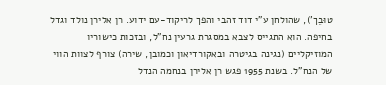טוּבֵך'), שהולחן ע"י דוד זהבי והפך לריקוד-עם ידוע. רן אלירן נולד וגדל בחיפה. הוא התגייס לצבא במסגרת גרעין נח"ל, ובזכות כישוריו המוזיקליים (נגינה בגיטרה ובאקורדיאון וכמובן, שירה) צורף לצוות הווי של הנח"ל. בשנת 1955 פגש רן אלירן בנחמה הנדל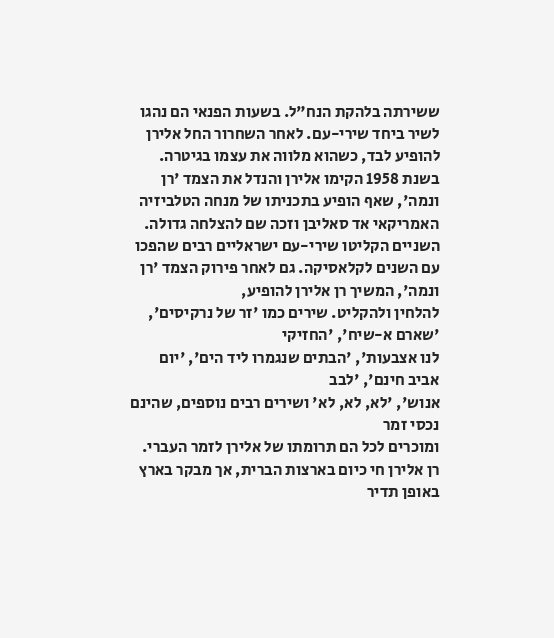ששירתה בלהקת הנח"ל. בשעות הפנאי הם נהגו לשיר ביחד שירי-עם. לאחר השחרור החל אלירן להופיע לבד, כשהוא מלווה את עצמו בגיטרה. בשנת 1958 הקימו אלירן והנדל את הצמד 'רן ונמה', שאף הופיע בתכניתו של מנחה הטלביזיה האמריקאי אד סאליבן וזכה שם להצלחה גדולה. השניים הקליטו שירי-עם ישראליים רבים שהפכו עם השנים לקלאסיקה. גם לאחר פירוק הצמד 'רן ונמה', המשיך רן אלירן להופיע,
להלחין ולהקליט. שירים כמו 'זר של נרקיסים', 'שארם א-שיח', 'החזיקי
לנו אצבעות', 'הבתים שנגמרו ליד הים', 'יום אביב חינם', 'לבב
אנוש', 'לא, לא, לא' ושירים רבים נוספים, שהינם נכסי זמר
ומוכרים לכל הם תרומתו של אלירן לזמר העברי. רן אלירן חי כיום בארצות הברית, אך מבקר בארץ באופן תדיר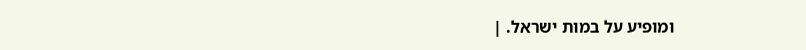ומופיע על במות ישראל. |